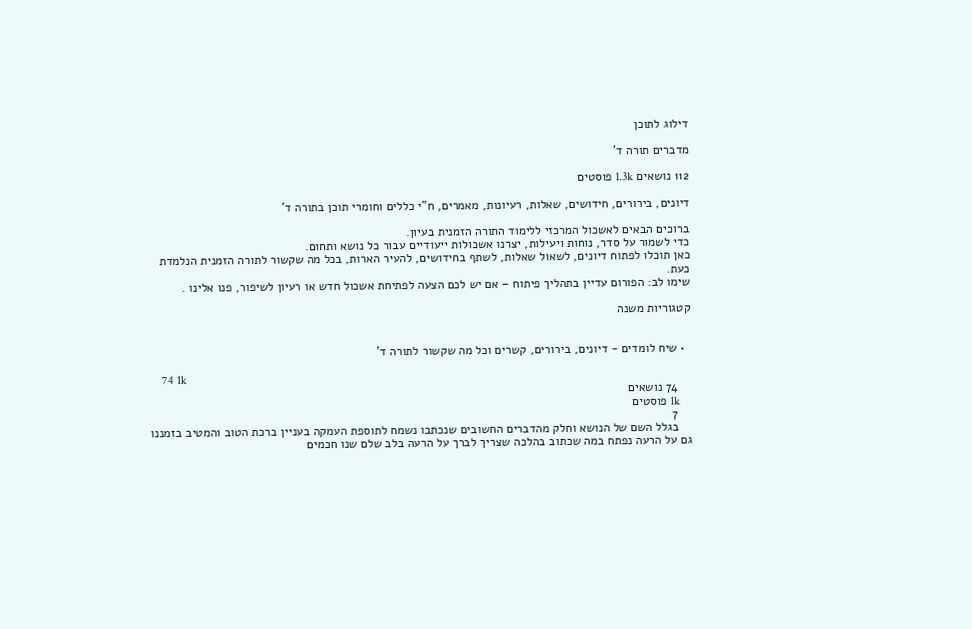דילוג לתוכן

מדברים תורה ד'

112 נושאים 1.3k פוסטים

דיונים, בירורים, חידושים, שאלות, רעיונות, מאמרים, ח"י כללים וחומרי תוכן בתורה ד'

ברוכים הבאים לאשכול המרכזי ללימוד התורה הזמנית בעיון.
כדי לשמור על סדר, נוחות ויעילות, יצרנו אשכולות ייעודיים עבור כל נושא ותחום.
כאן תוכלו לפתוח דיונים, לשאול שאלות, לשתף בחידושים, להעיר הארות, בכל מה שקשור לתורה הזמנית הנלמדת כעת.
שימו לב: הפורום עדיין בתהליך פיתוח – אם יש לכם הצעה לפתיחת אשכול חדש או רעיון לשיפור, פנו אלינו .

קטגוריות משנה


  • שיח לומדים - דיונים, בירורים, קשרים וכל מה שקשור לתורה ד'

    74 1k
    74 נושאים
    1k פוסטים
    7
    בגלל השם של הנושא וחלק מהדברים החשובים שנכתבו נשמח לתוספת העמקה בעניין ברכת הטוב והמטיב בזמננו גם על הרעה נפתח במה שכתוב בהלכה שצריך לברך על הרעה בלב שלם שנו חכמים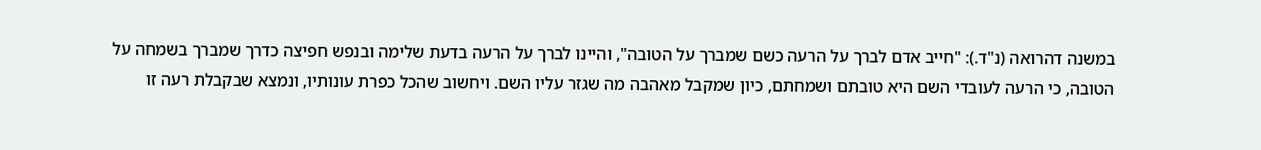במשנה דהרואה (נ"ד.): "חייב אדם לברך על הרעה כשם שמברך על הטובה", והיינו לברך על הרעה בדעת שלימה ובנפש חפיצה כדרך שמברך בשמחה על הטובה, כי הרעה לעובדי השם היא טובתם ושמחתם, כיון שמקבל מאהבה מה שגזר עליו השם. ויחשוב שהכל כפרת עונותיו, ונמצא שבקבלת רעה זו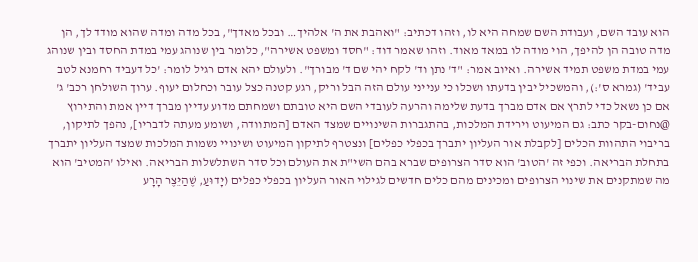הוא עובד השם, ועבודת השם שמחה היא לו, וזהו דכתיב: "ואהבת את ה' אלהיך… ובכל מאדך", בכל מדה ומדה שהוא מודד לך, הן מדה טובה הן להיפך, הוי מודה לו במאד מאוד. וזהו שאמר דוד: "חסד ומשפט אשירה", כלומר בין שנוהג עמי במדת החסד ובין שנוהג עמי במדת משפט תמיד אשירה. ואיוב אמר: "ד' נתן וד' לקח יהי שם ד' מבורך". ולעולם יהא אדם רגיל לומר: 'כל דעביד רחמנא לטב עביד' (גמרא ס':), והמשכיל יבין בדעתו ושכלו כי ענייני עולם הזה הבל וריק, רגע קטנה כצל עובר וכחלום יעוף. ערוך השולחן רכב' ג' אם כן נשאל כדי לתרץ אם אדם מברך בדעת שלימה והרעה לעובדי השם היא טובתם ושמחתם מדוע עדיין מברך דיין אמת והתירוץ @נחום-בקר כתב: גם המיעוט וירידת המלכות, בהתגברות השינויים שמצד האדם [המתוודה, ושומע מעתה לדבריו], נהפך לתיקון, בריבוי התהוות הכלים [לקבלת אור העליון יתברך בכפלי כפלים] ונצטרף לתיקון המיעוט ושינויי נשמות המלכות שמצד העליון יתברך בתחלת הבריאה. וכפי זה 'הטוב' הוא סדר הצרופים שברא בהם השי"ת את העולם וכל סדר השתלשלות הבריאה. ואילו 'המטיב' הוא מה שמתקנים את שינוי הצרופים ומכינים מהם כלים חדשים לגילוי האור העליון בכפלי כפלים (יָדוּעַ, שֶׁהַיֵּצֶר הָרָע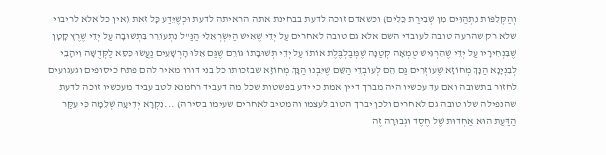וְהַקְּלִפּוֹת נִתְהַוִּים מִן שְׁבִירַת כֵּלִים) וכשאדם זוכה לדעת בבחינת אתה הראיתה לדעת וּכְשֶׁיֵּדַע כָּל זאת (אין כל אלא לריבוי שלא רק שהרעה טובה לעובדי השם אלא גם טובה לאחרים עַל יְדֵי שֶׁאִישׁ הַיִּשְׂרְאֵלִי הַנַּ"ל נִתְעוֹרֵר בִּתְשׁוּבָה עַל יְדֵי שֶׁרֶץ קָטָן שֶׁבִּנְחִירָיו עַל יְדֵי שֶׁהִרְגִּישׁ טֻמְאָה קְטַנָּה שֶׁמְּבַלְבֶּלֶת אוֹתוֹ עַל יְדֵי תְּשׁוּבָתוֹ גּוֹרֵם שֶׁגַּם אֵלּוּ הָרְשָׁעִים נַעֲשׂוּ כִּסֵּא לַקְּדֻשָּׁה וִיהָבֵי לְבִנְיָנָא הַנָּךְ מְחוֹזָא שֶׁעוֹזְרִים גַּם הֵם לְעוֹבְדֵי הַשֵּׁם שֶׁיִּבְנוּ הַנָּךְ מְחוֹזָא שבזכותו כל בני דורו מאיר להם פתח כיסופים וגעגועים לחזור בתשובה ואם עד עכשיו היה מברך דיין אמת כי ידע בפשטות שכל מה דעביד רחמנא לטב עביד מעכשיו זוכה לדעת שהנפילה שלו טובה גם לאחרים ולכן יברך הטוב לעצמו והמטיב לאחרים שעימו בסירה) ...נִקְרָא יְדִיעָה שְׁלֵמָה כִּי עִקַּר הַדַּעַת הוּא אַחְדוּת שֶׁל חֶסֶד וּגְבוּרָה זֶה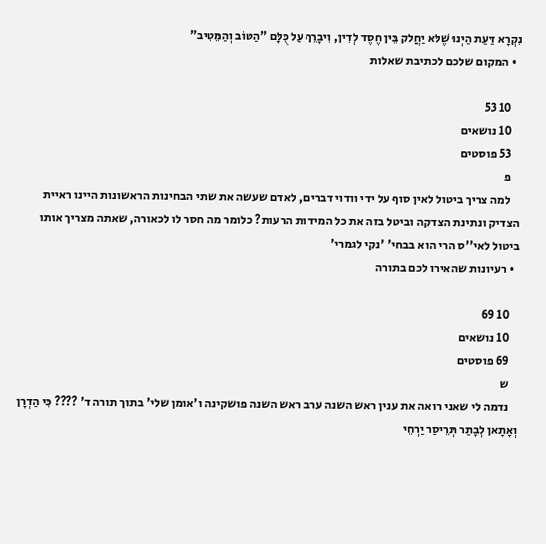נִקְרָא דַּעַת הַיְנוּ שֶׁלּא יַחֲלק בֵּין חֶסֶד לְדִין, וִיבָרֵךְ עַל כֻּלָּם "הַטּוֹב וְהַמֵּטִיב"
  • המקום שלכם לכתיבת שאלות

    10 53
    10 נושאים
    53 פוסטים
    פ
    למה צריך ביטול לאין סוף על ידי וודוי דברים, לאדם שעשה את שתי הבחינות הראשונות היינו ראיית הצדיק ונתינת הצדקה וביטל בזה את כל המידות הרעות? כלומר מה חסר לו לכאורה, שאתה מצריך אותו ביטול לאי''ס הרי הוא בבחי' 'נקי לגמרי'
  • רעיונות שהאירו לכם בתורה

    10 69
    10 נושאים
    69 פוסטים
    ש
    נדמה לי שאני רואה את ענין ראש השנה ערב ראש השנה פושקינה ו'אומן שלי' בתוך תורה ד' ???? כִּי הַדְרָן וְאָתָאן לְבָתַר תְּרֵיסַר יַרְחֵי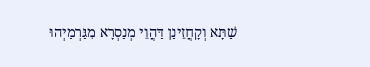שַׁתָּא וְקָחֲזֵינַן דַּהֲוֵי מְנַסְרָא מִגַּרְמַיְהוּ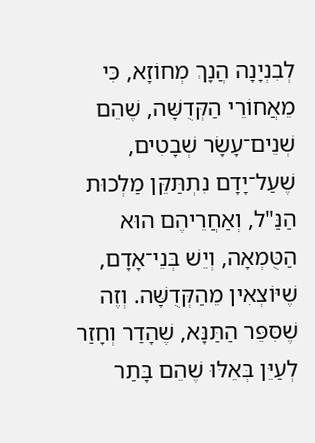לְבִנְיָנָה הֲנָךְ מְחוֹזָא, כִּי מֵאֲחוֹרֵי הַקְּדֻשָּׁה, שֶׁהֵם שְׁנֵים־עָשָׂר שְׁבָטִים, שֶׁעַל־יָדָם נִתְתַּקֵּן מַלְכוּת הַנַּ"ל, וְאַחֲרֵיהֶם הוּא הַטֻּמְאָה, וְיֵשׁ בְּנֵי־אָדָם, שֶׁיּוֹצְאִין מֵהַקְּדֻשָּׁה. וְזֶה שֶׁסִּפֵּר הַתַּנָּא, שֶׁהָדַר וְחָזַר לְעַיֵּן בְּאֵלּוּ שֶׁהֵם בָּתַר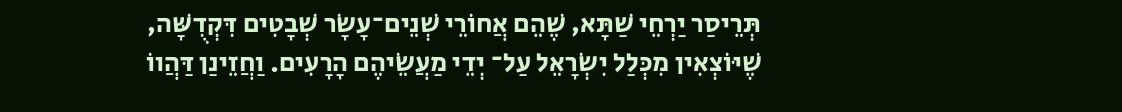תְּרֵיסַר יַרְחֵי שַׁתָּא, שֶׁהֵם אֲחוֹרֵי שְׁנֵים־עָשָׂר שְׁבָטִים דִּקְדֻשָּׁה, שֶׁיּוֹצְאִין מִכְּלַל יִשְׂרָאֵל עַל־ יְדֵי מַעֲשֵׂיהֶם הָרָעִים. וַחֲזֵינַן דַּהֲווֹ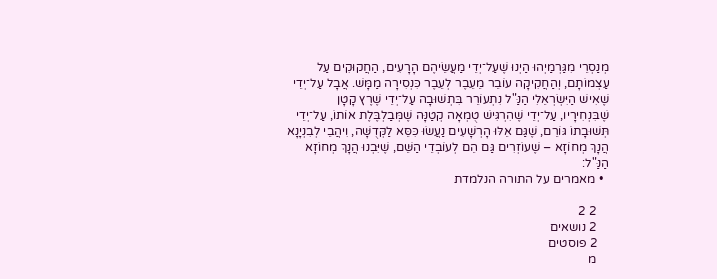מְנַסְרֵי מִגַּרְמַיְהוּ הַיְנוּ שֶׁעַל־יְדֵי מַעֲשֵׂיהֶם הָרָעִים, הַחֲקוּקִים עַל עַצְמוֹתָם, וְהַחֲקִיקָה עוֹבֵר מֵעֵבֶר לְעֵבֶר כִּנְסִירָה מַמָּשׁ. אֲבָל עַל־יְדֵי שֶׁאִישׁ הַיִּשְׂרְאֵלִי הַנַּ"ל נִתְעוֹרֵר בִּתְשׁוּבָה עַל־יְדֵי שֶׁרֶץ קָטָן שֶׁבִּנְחִירָיו, עַל־יְדֵי שֶׁהִרְגִּישׁ טֻמְאָה קְטַנָּה שֶׁמְּבַלְבֶּלֶת אוֹתוֹ, עַל־יְדֵי תְּשׁוּבָתוֹ גּוֹרֵם, שֶׁגַּם אֵלּוּ הָרְשָׁעִים נַעֲשׂוּ כִּסֵּא לַקְּדֻשָּׁה, וִיהֲבֵי לְבִנְיָנָא הֲנָךְ מְחוֹזָא – שֶׁעוֹזְרִים גַּם הֵם לְעוֹבְדֵי הַשֵּׁם, שֶׁיִּבְנוּ הֲנָךְ מְחוֹזָא הַנַּ"ל:
  • מאמרים על התורה הנלמדת

    2 2
    2 נושאים
    2 פוסטים
    מ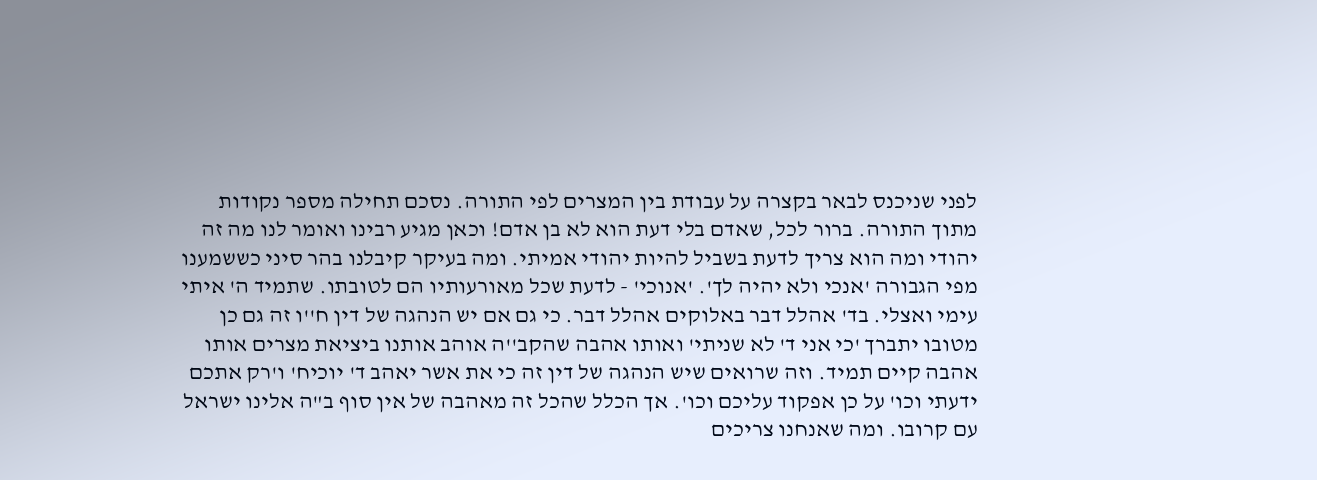לפני שניכנס לבאר בקצרה על עבודת בין המצרים לפי התורה. נסכם תחילה מספר נקודות מתוך התורה. ברור לכל, שאדם בלי דעת הוא לא בן אדם! וכאן מגיע רבינו ואומר לנו מה זה יהודי ומה הוא צריך לדעת בשביל להיות יהודי אמיתי. ומה בעיקר קיבלנו בהר סיני כששמענו מפי הגבורה 'אנכי ולא יהיה לך'. 'אנוכי' - לדעת שכל מאורעותיו הם לטובתו. שתמיד ה' איתי עימי ואצלי. בד' אהלל דבר באלוקים אהלל דבר. כי גם אם יש הנהגה של דין ח''ו זה גם כן מטובו יתברך 'כי אני ד' לא שניתי' ואותו אהבה שהקב''ה אוהב אותנו ביציאת מצרים אותו אהבה קיים תמיד. וזה שרואים שיש הנהגה של דין זה כי את אשר יאהב ד' יוכיח' ו'רק אתכם ידעתי וכו' על כן אפקוד עליכם וכו'. אך הכלל שהכל זה מאהבה של אין סוף ב"ה אלינו ישראל עם קרובו. ומה שאנחנו צריכים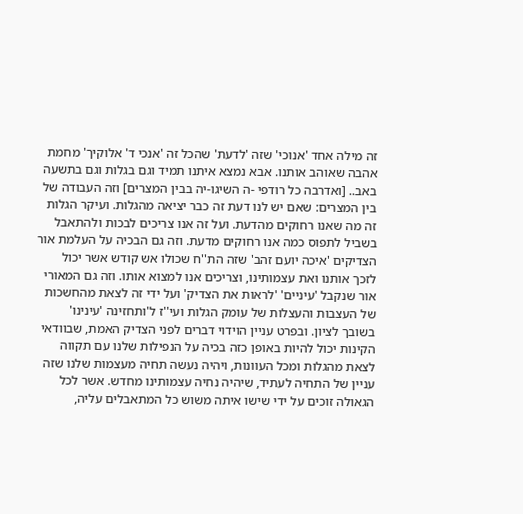זה מילה אחד 'אנוכי' שזה 'לדעת' שהכל זה 'אנכי ד' אלוקיך' מחמת אהבה שאוהב אותנו. אבא נמצא איתנו תמיד וגם בגלות וגם בתשעה באב.. [ואדרבה כל רודפי -ה השיגו-יה בבין המצרים] וזה העבודה של בין המצרים: שאם יש לנו דעת זה כבר יציאה מהגלות. ועיקר הגלות זה מה שאנו רחוקים מהדעת. ועל זה אנו צריכים לבכות ולהתאבל בשביל לתפוס כמה אנו רחוקים מדעת. וזה גם הבכיה על העלמת אור הצדיקים 'איכה יועם זהב' שזה הת''ח שכולו אש קודש אשר יכול לזכך אותנו ואת עצמותינו, וצריכים אנו למצוא אותו. וזה גם המאורי אור שנקבל 'עיניים' 'לראות את הצדיק' ועל ידי זה לצאת מהחשכות של העצבות והעצלות של עומק הגלות ועי''ז ל'ותחזינה 'עינינו' בשובך לציון. ובפרט עניין הוידוי דברים לפני הצדיק האמת, שבוודאי הקינות יכול להיות באופן כזה בכיה על הנפילות שלנו עם תקווה לצאת מהגלות ומכל העוונות, ויהיה נעשה תחיה מעצמות שלנו שזה עניין של התחיה לעתיד, שיהיה נחיה עצמותינו מחדש. אשר לכל הגאולה זוכים על ידי שישו איתה משוש כל המתאבלים עליה,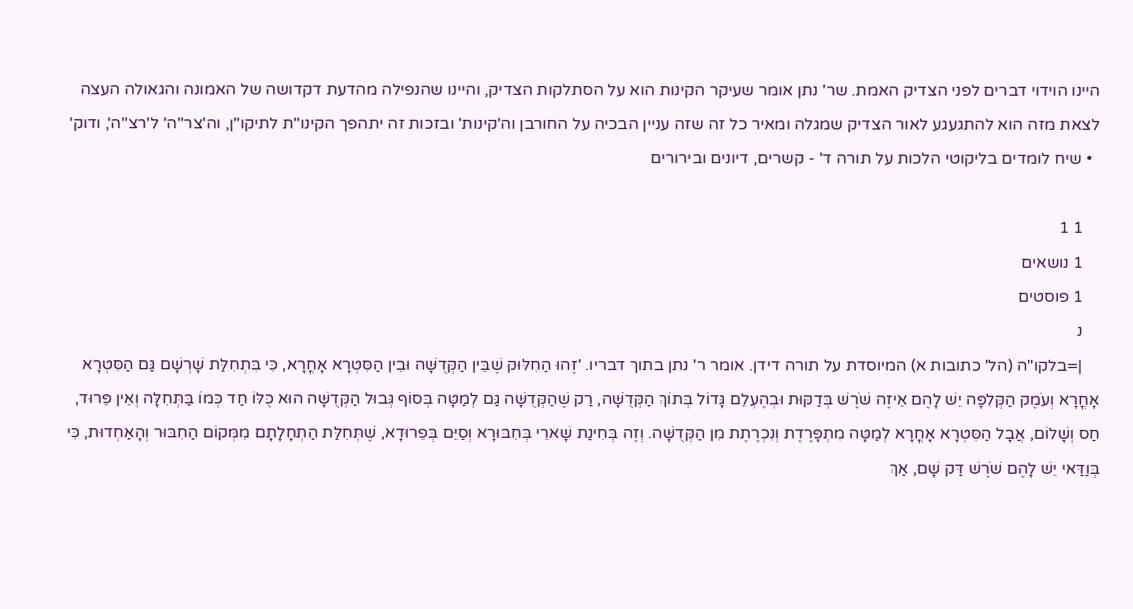היינו הוידוי דברים לפני הצדיק האמת. שר' נתן אומר שעיקר הקינות הוא על הסתלקות הצדיק, והיינו שהנפילה מהדעת דקדושה של האמונה והגאולה העצה לצאת מזה הוא להתגעגע לאור הצדיק שמגלה ומאיר כל זה שזה עניין הבכיה על החורבן וה'קינות' ובזכות זה יתהפך הקינו"ת לתיקו"ן, וה'צר"ה' ל'רצ"ה', ודוק'
  • שיח לומדים בליקוטי הלכות על תורה ד' - קשרים, דיונים ובירורים

    1 1
    1 נושאים
    1 פוסטים
    נ
    |=בלקו"ה (הל' כתובות א) המיוסדת על תורה דידן. אומר ר' נתן בתוך דבריו. 'זֶהוּ הַחִלּוּק שֶׁבֵּין הַקְּדֻשָּׁה וּבֵין הַסִּטְרָא אָחֳרָא, כִּי בִּתְחִלַּת שָׁרְשָׁם גַּם הַסִּטְרָא אָחֳרָא וְעֹמֶק הַקְּלִפָּה יֵשׁ לָהֶם אֵיזֶה שֹׁרֶשׁ בְּדַקּוּת וּבְהֶעְלֵם גָּדוֹל בְּתוֹךְ הַקְּדֻשָּׁה, רַק שֶׁהַקְּדֻשָּׁה גַּם לְמַטָּה בְּסוֹף גְּבוּל הַקְּדֻשָּׁה הוּא כֻּלּוֹ חַד כְּמוֹ בַּתְּחִלָּה וְאֵין פֵּרוּד, חַס וְשָׁלוֹם, אֲבָל הַסִּטְרָא אָחֳרָא לְמַטָּה מִתְפָּרֶדֶת וְנִכְרֶתֶת מִן הַקְּדֻשָּׁה. וְזֶה בְּחִינַת שָׁארֵי בְּחִבּוּרָא וְסַיֵּם בְּפֵרוּדָא, שֶׁתְּחִלַּת הַתְחָלָתָם מִמְּקוֹם הַחִבּוּר וְהָאַחְדוּת, כִּי בְּוַדַּאי יֵשׁ לָהֶם שֹׁרֶשׁ דַּק שָׁם, אַךְ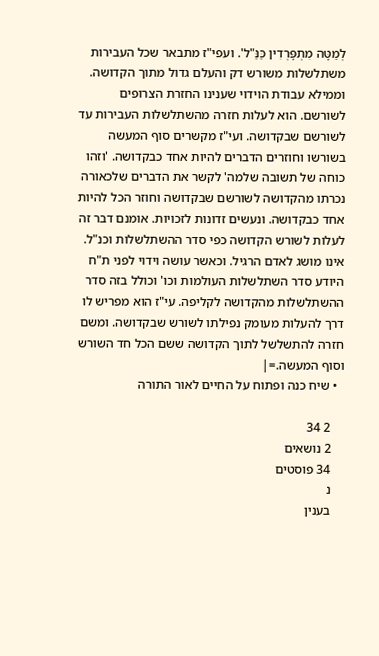לְמַטָּה מִתְפָּרְדִין כַּנַּ"ל'. ועפי"ז מתבאר שכל העבירות משתלשלות משורש דק והעלם גדול מתוך הקדושה. וממילא עבודת הוידוי שענינו החזרת הצרופים לשורשם. הוא לעלות חזרה מהשתלשלות העבירות עד לשורשם שבקדושה. ועי"ז מקשרים סוף המעשה בשורשו וחוזרים הדברים להיות אחד כבקדושה. 'וזהו כוחה של תשובה שלמה' לקשר את הדברים שלכאורה נכרתו מהקדושה לשורשם שבקדושה וחוזר הכל להיות אחד כבקדושה. ונעשים זדונות לזכויות. אומנם דבר זה לעלות לשורש הקדושה כפי סדר ההשתלשלות וכנ"ל. אינו מושג לאדם הרגיל. וכאשר עושה וידוי לפני ת"ח היודע סדר השתלשלות העולמות וכו' וכולל בזה סדר ההשתלשלות מהקדושה לקליפה. עי"ז הוא מפריש לו דרך להעלות מעומק נפילתו לשורש שבקדושה. ומשם חזרה להתשלשל לתוך הקדושה ששם הכל חד השורש וסוף המעשה.=|
  • שיח כנה ופתוח על החיים לאור התורה

    2 34
    2 נושאים
    34 פוסטים
    נ
    בענין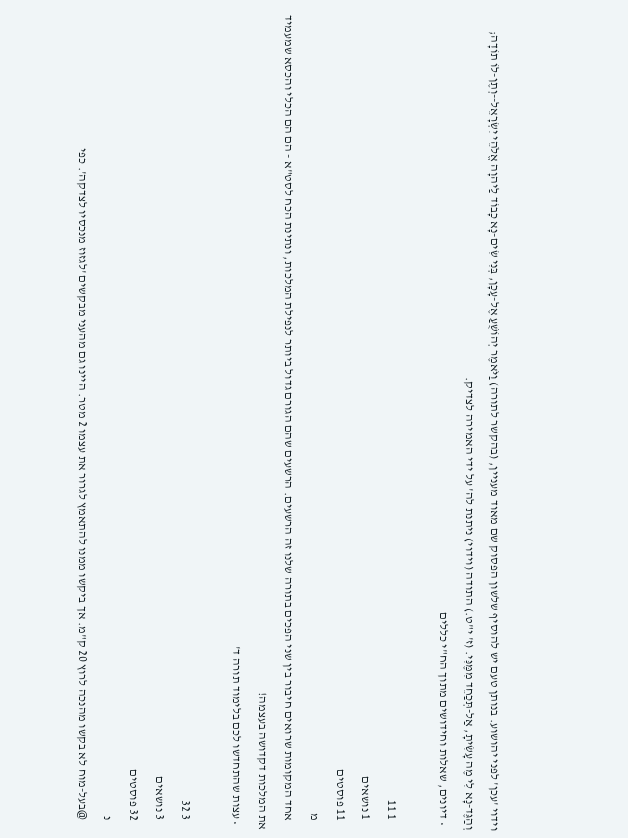וידוי 'עכן' לפני יהושוע. בנותן טעם יש להוסיף שלשון הפסוק שם מאוד מעניין, (בהקשר לתורה) וַיֹּאמֶר יְהוֹשֻׁעַ אֶל-עָכָן, בְּנִי שִׂים-נָא כָבוֹד לַיהוָה אֱלֹהֵי יִשְׂרָאֵל--וְתֶן-לוֹ תוֹדָה; וְהַגֶּד-נָא לִי מֶה עָשִׂיתָ, אַל-תְּכַחֵד מִמֶּנִּי. (ז' י"ט.) התודה (וידוי) ניתנת לה' על ידי האמירה לצדיק.
  • דיונים, שאלות וחידושים מתוך הח"י כללים

    1 11
    1 נושאים
    11 פוסטים
    מ
    אחד המקומות שרואים חיבור בין שני הפכים בתורה שלנו זה הרשעים. הרשעים שהם הגורם גדול ביותר לנפילת המלכות, ונתינת הכח לסט"א - הם הם הכלי והכסא שמעמיד את המלכות דקדושה בעצמה!
  • עצות שהתחדשו לכם בלימוד תורה ד'

    3 32
    3 נושאים
    32 פוסטים
    נ
    @בעל-מוח לא בקשו מהנכה לרוץ 20 ק"מ. אך ביקשו ממנו להתאמץ לגרור את עצמו 2 מטר. היינו גם מהעני מבקשים 'לגזוז מנכסיו לצדקה'. כפי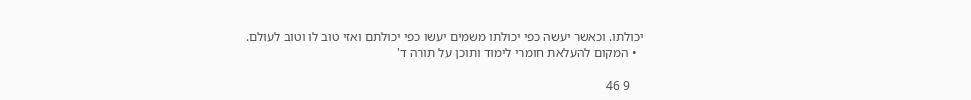יכולתו. וכאשר יעשה כפי יכולתו משמים יעשו כפי יכולתם ואזי טוב לו וטוב לעולם.
  • המקום להעלאת חומרי לימוד ותוכן על תורה ד'

    9 46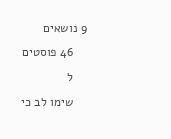9 נושאים
    46 פוסטים
    ל
    שימו לב כי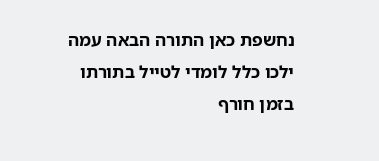נחשפת כאן התורה הבאה עמה ילכו כלל לומדי לטייל בתורתו בזמן חורף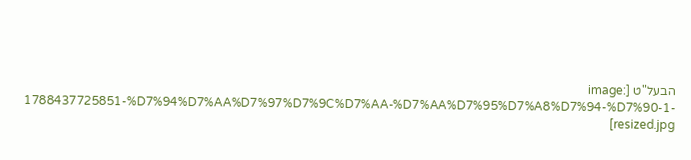הבעל"ט [image: 1788437725851-%D7%94%D7%AA%D7%97%D7%9C%D7%AA-%D7%AA%D7%95%D7%A8%D7%94-%D7%90-1-resized.jpg]